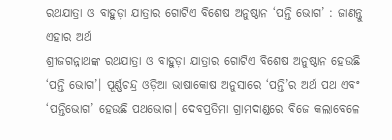ରଥଯାତ୍ରା ଓ ବାହୁଡ଼ା ଯାତ୍ରାର ଗୋଟିଏ ବିଶେଷ ଅନୁଷ୍ଠାନ ‘ପନ୍ତି ଭୋଗ’ : ଜାଣନ୍ତୁ ଏହାର ଅର୍ଥ
ଶ୍ରୀଜଗନ୍ନାଥଙ୍କ ରଥଯାତ୍ରା ଓ ବାହୁଡ଼ା ଯାତ୍ରାର ଗୋଟିଏ ବିଶେଷ ଅନୁଷ୍ଠାନ ହେଉଛି ‘ପନ୍ତି ଭୋଗ’। ପୂର୍ଣ୍ଣଚନ୍ଦ୍ର ଓଡ଼ିଆ ଭାଷାକୋଷ ଅନୁସାରେ ‘ପନ୍ତି’ର ଅର୍ଥ ପଥ ଏବଂ ‘ପନ୍ତିଭୋଗ’ ହେଉଛି ପଥଭୋଗ। ଦେବପ୍ରତିମା ଗ୍ରାମଦାଣ୍ଡରେ ବିଜେ କଲାବେଳେ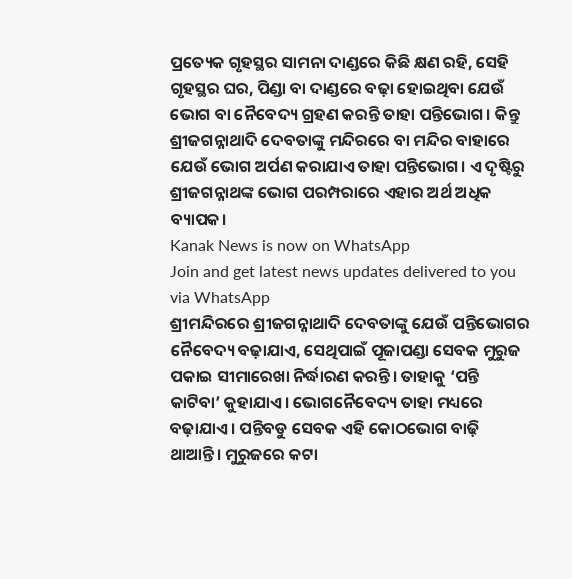ପ୍ରତ୍ୟେକ ଗୃହସ୍ଥର ସାମନା ଦାଣ୍ଡରେ କିଛି କ୍ଷଣ ରହି, ସେହି ଗୃହସ୍ଥର ଘର, ପିଣ୍ଡା ବା ଦାଣ୍ଡରେ ବଢ଼ା ହୋଇଥିବା ଯେଉଁ ଭୋଗ ବା ନୈବେଦ୍ୟ ଗ୍ରହଣ କରନ୍ତି ତାହା ପନ୍ତିଭୋଗ। କିନ୍ତୁ ଶ୍ରୀଜଗନ୍ନାଥାଦି ଦେବତାଙ୍କୁ ମନ୍ଦିରରେ ବା ମନ୍ଦିର ବାହାରେ ଯେଉଁ ଭୋଗ ଅର୍ପଣ କରାଯାଏ ତାହା ପନ୍ତିଭୋଗ। ଏ ଦୃଷ୍ଟିରୁ ଶ୍ରୀଜଗନ୍ନାଥଙ୍କ ଭୋଗ ପରମ୍ପରାରେ ଏହାର ଅର୍ଥ ଅଧିକ ବ୍ୟାପକ।
Kanak News is now on WhatsApp
Join and get latest news updates delivered to you via WhatsApp
ଶ୍ରୀମନ୍ଦିରରେ ଶ୍ରୀଜଗନ୍ନାଥାଦି ଦେବତାଙ୍କୁ ଯେଉଁ ପନ୍ତିଭୋଗର ନୈବେଦ୍ୟ ବଢ଼ାଯାଏ, ସେଥିପାଇଁ ପୂଜାପଣ୍ଡା ସେବକ ମୁରୁଜ ପକାଇ ସୀମାରେଖା ନିର୍ଦ୍ଧାରଣ କରନ୍ତି। ତାହାକୁ ‘ପନ୍ତି କାଟିବା’ କୁହାଯାଏ। ଭୋଗନୈବେଦ୍ୟ ତାହା ମଧ୍ୟରେ ବଢ଼ାଯାଏ। ପନ୍ତିବଡୁ ସେବକ ଏହି କୋଠଭୋଗ ବାଢ଼ି ଥାଆନ୍ତି। ମୁରୁଜରେ କଟା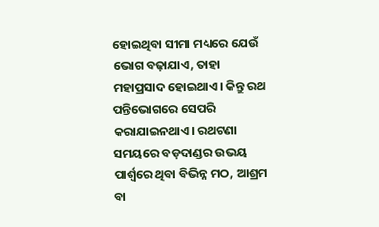ହୋଇଥିବା ସୀମା ମଧ୍ୟରେ ଯେଉଁ ଭୋଗ ବଢ଼ାଯାଏ, ତାହା ମହାପ୍ରସାଦ ହୋଇଥାଏ। କିନ୍ତୁ ରଥ ପନ୍ତିଭୋଗରେ ସେପରି କରାଯାଇନଥାଏ। ରଥଟଣା ସମୟରେ ବଡ଼ଦାଣ୍ଡର ଉଭୟ ପାର୍ଶ୍ୱରେ ଥିବା ବିଭିନ୍ନ ମଠ, ଆଶ୍ରମ ବା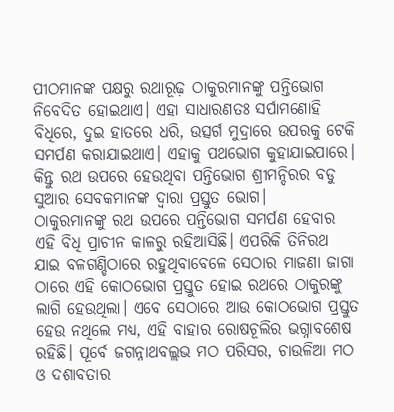ପୀଠମାନଙ୍କ ପକ୍ଷରୁ ରଥାରୂଢ଼ ଠାକୁରମାନଙ୍କୁ ପନ୍ତିଭୋଗ ନିବେଦିତ ହୋଇଥାଏ। ଏହା ସାଧାରଣତଃ ସର୍ପାମଣୋହି ବିଧିରେ, ଦୁଇ ହାତରେ ଧରି, ଉତ୍ସର୍ଗ ମୁଦ୍ରାରେ ଉପରକୁ ଟେକି ସମର୍ପଣ କରାଯାଇଥାଏ। ଏହାକୁ ପଥଭୋଗ କୁହାଯାଇପାରେ। କିନ୍ତୁ ରଥ ଉପରେ ହେଉଥିବା ପନ୍ତିଭୋଗ ଶ୍ରୀମନ୍ଦିରର ବଡୁ ସୁଆର ସେବକମାନଙ୍କ ଦ୍ଵାରା ପ୍ରସ୍ତୁତ ଭୋଗ।
ଠାକୁରମାନଙ୍କୁ ରଥ ଉପରେ ପନ୍ତିଭୋଗ ସମର୍ପଣ ହେବାର ଏହି ବିଧି ପ୍ରାଚୀନ କାଳରୁ ରହିଆସିଛି। ଏପରିକି ତିନିରଥ ଯାଇ ବଳଗଣ୍ଡିଠାରେ ରହୁଥିବାବେଳେ ସେଠାର ମାଜଣା ଜାଗା ଠାରେ ଏହି କୋଠଭୋଗ ପ୍ରସ୍ତୁତ ହୋଇ ରଥରେ ଠାକୁରଙ୍କୁ ଲାଗି ହେଉଥିଲା। ଏବେ ସେଠାରେ ଆଉ କୋଠଭୋଗ ପ୍ରସ୍ତୁତ ହେଉ ନଥିଲେ ମଧ୍ୟ, ଏହି ବାହାର ରୋଷଚୂଲିର ଭଗ୍ନାବଶେଷ ରହିଛି। ପୂର୍ବେ ଜଗନ୍ନାଥବଲ୍ଲଭ ମଠ ପରିସର, ଚାଉଳିଆ ମଠ ଓ ଦଶାବତାର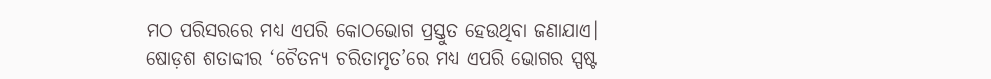ମଠ ପରିସରରେ ମଧ୍ୟ ଏପରି କୋଠଭୋଗ ପ୍ରସ୍ତୁତ ହେଉଥିବା ଜଣାଯାଏ।
ଷୋଡ଼ଶ ଶତାବ୍ଦୀର ‘ଚୈତନ୍ୟ ଚରିତାମୃତ’ରେ ମଧ୍ୟ ଏପରି ଭୋଗର ସ୍ପଷ୍ଟ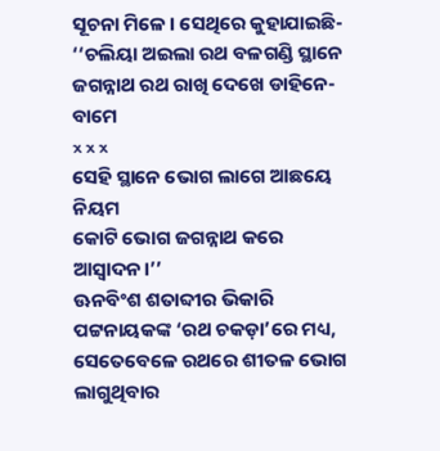ସୂଚନା ମିଳେ। ସେଥିରେ କୁହାଯାଇଛି-
‘‘ଚଲିୟା ଅଇଲା ରଥ ବଳଗଣ୍ଡି ସ୍ଥାନେ
ଜଗନ୍ନାଥ ରଥ ରାଖି ଦେଖେ ଡାହିନେ-ବାମେ
x x x
ସେହି ସ୍ଥାନେ ଭୋଗ ଲାଗେ ଆଛୟେ ନିୟମ
କୋଟି ଭୋଗ ଜଗନ୍ନାଥ କରେ ଆସ୍ୱାଦନ।’’
ଊନବିଂଶ ଶତାବ୍ଦୀର ଭିକାରି ପଟ୍ଟନାୟକଙ୍କ ‘ରଥ ଚକଡ଼ା’ରେ ମଧ୍ୟ, ସେତେବେଳେ ରଥରେ ଶୀତଳ ଭୋଗ ଲାଗୁଥିବାର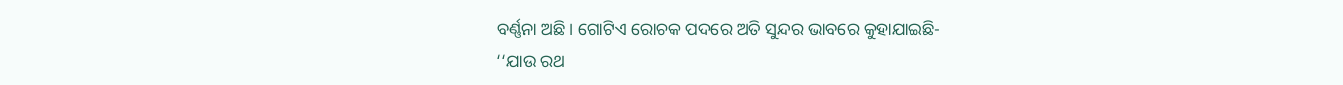ବର୍ଣ୍ଣନା ଅଛି। ଗୋଟିଏ ରୋଚକ ପଦରେ ଅତି ସୁନ୍ଦର ଭାବରେ କୁହାଯାଇଛି-
‘‘ଯାଉ ରଥ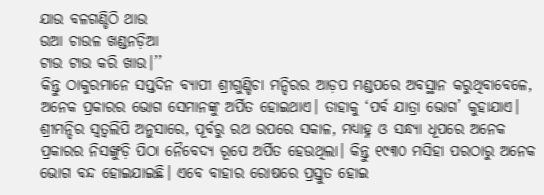ଯାଉ ବଳଗଣ୍ଡିଠି ଥାଉ
ଉଆ ଚାଉଳ ଖଣ୍ଡନଡ଼ିଆ
ଟାଉ ଟାଉ କରି ଖାଉ।’’
କିନ୍ତୁ ଠାକୁରମାନେ ସପ୍ତଦିନ ବ୍ୟାପୀ ଶ୍ରୀଗୁଣ୍ଡିଚା ମନ୍ଦିରର ଆଡ଼ପ ମଣ୍ଡପରେ ଅବସ୍ଥାନ କରୁଥିବାବେଳେ, ଅନେକ ପ୍ରକାରର ଭୋଗ ସେମାନଙ୍କୁ ଅର୍ପିତ ହୋଇଥାଏ। ତାହାକୁ ‘ପର୍ବ ଯାତ୍ରା ଭୋଗ’ କୁହାଯାଏ।
ଶ୍ରୀମନ୍ଦିର ସ୍ୱତ୍ଵଲିପି ଅନୁସାରେ, ପୂର୍ବରୁ ରଥ ଉପରେ ସକାଳ, ମଧ୍ୟାହ୍ନ ଓ ସନ୍ଧ୍ୟା ଧୂପରେ ଅନେକ ପ୍ରକାରର ନିସଙ୍ଖୁଡ଼ି ପିଠା ନୈବେଦ୍ୟ ରୂପେ ଅର୍ପିତ ହେଉଥିଲା। କିନ୍ତୁ ୧୯୩୦ ମସିହା ପରଠାରୁ ଅନେକ ଭୋଗ ବନ୍ଦ ହୋଇଯାଇଛି। ଏବେ ବାହାର ରୋଷରେ ପ୍ରସ୍ତୁତ ହୋଇ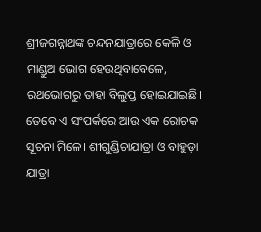ଶ୍ରୀଜଗନ୍ନାଥଙ୍କ ଚନ୍ଦନଯାତ୍ରାରେ କେଳି ଓ ମାଣ୍ଡୁଅ ଭୋଗ ହେଉଥିବାବେଳେ, ରଥଭୋଗରୁ ତାହା ବିଲୁପ୍ତ ହୋଇଯାଇଛି।
ତେବେ ଏ ସଂପର୍କରେ ଆଉ ଏକ ରୋଚକ ସୂଚନା ମିଳେ। ଶୀଗୁଣ୍ଡିଚାଯାତ୍ରା ଓ ବାହୁଡ଼ା ଯାତ୍ରା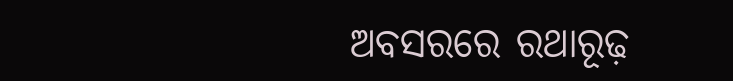ଅବସରରେ ରଥାରୂଢ଼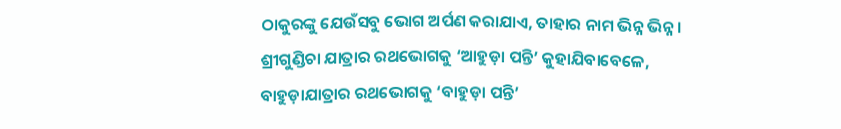ଠାକୁରଙ୍କୁ ଯେଉଁସବୁ ଭୋଗ ଅର୍ପଣ କରାଯାଏ, ତାହାର ନାମ ଭିନ୍ନ ଭିନ୍ନ। ଶ୍ରୀଗୁଣ୍ଡିଚା ଯାତ୍ରାର ରଥଭୋଗକୁ ‘ଆହୁଡ଼ା ପନ୍ତି’ କୁହାଯିବାବେଳେ, ବାହୁଡ଼ାଯାତ୍ରାର ରଥଭୋଗକୁ ‘ବାହୁଡ଼ା ପନ୍ତି’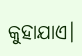କୁହାଯାଏ।